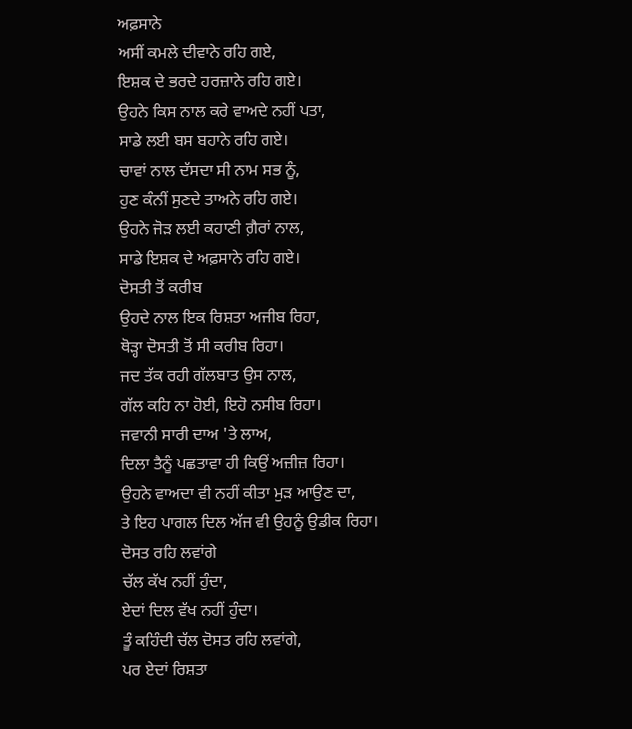ਅਫ਼ਸਾਨੇ
ਅਸੀਂ ਕਮਲੇ ਦੀਵਾਨੇ ਰਹਿ ਗਏ,
ਇਸ਼ਕ ਦੇ ਭਰਦੇ ਹਰਜ਼ਾਨੇ ਰਹਿ ਗਏ।
ਉਹਨੇ ਕਿਸ ਨਾਲ ਕਰੇ ਵਾਅਦੇ ਨਹੀਂ ਪਤਾ,
ਸਾਡੇ ਲਈ ਬਸ ਬਹਾਨੇ ਰਹਿ ਗਏ।
ਚਾਵਾਂ ਨਾਲ ਦੱਸਦਾ ਸੀ ਨਾਮ ਸਭ ਨੂੰ,
ਹੁਣ ਕੰਨੀਂ ਸੁਣਦੇ ਤਾਅਨੇ ਰਹਿ ਗਏ।
ਉਹਨੇ ਜੋੜ ਲਈ ਕਹਾਣੀ ਗ਼ੈਰਾਂ ਨਾਲ,
ਸਾਡੇ ਇਸ਼ਕ ਦੇ ਅਫ਼ਸਾਨੇ ਰਹਿ ਗਏ।
ਦੋਸਤੀ ਤੋਂ ਕਰੀਬ
ਉਹਦੇ ਨਾਲ ਇਕ ਰਿਸ਼ਤਾ ਅਜੀਬ ਰਿਹਾ,
ਥੋੜ੍ਹਾ ਦੋਸਤੀ ਤੋਂ ਸੀ ਕਰੀਬ ਰਿਹਾ।
ਜਦ ਤੱਕ ਰਹੀ ਗੱਲਬਾਤ ਉਸ ਨਾਲ,
ਗੱਲ ਕਹਿ ਨਾ ਹੋਈ, ਇਹੋ ਨਸੀਬ ਰਿਹਾ।
ਜਵਾਨੀ ਸਾਰੀ ਦਾਅ 'ਤੇ ਲਾਅ,
ਦਿਲਾ ਤੈਨੂੰ ਪਛਤਾਵਾ ਹੀ ਕਿਉਂ ਅਜ਼ੀਜ਼ ਰਿਹਾ।
ਉਹਨੇ ਵਾਅਦਾ ਵੀ ਨਹੀਂ ਕੀਤਾ ਮੁੜ ਆਉਣ ਦਾ,
ਤੇ ਇਹ ਪਾਗਲ ਦਿਲ ਅੱਜ ਵੀ ਉਹਨੂੰ ਉਡੀਕ ਰਿਹਾ।
ਦੋਸਤ ਰਹਿ ਲਵਾਂਗੇ
ਚੱਲ ਕੱਖ ਨਹੀਂ ਹੁੰਦਾ,
ਏਦਾਂ ਦਿਲ ਵੱਖ ਨਹੀਂ ਹੁੰਦਾ।
ਤੂੰ ਕਹਿੰਦੀ ਚੱਲ ਦੋਸਤ ਰਹਿ ਲਵਾਂਗੇ,
ਪਰ ਏਦਾਂ ਰਿਸ਼ਤਾ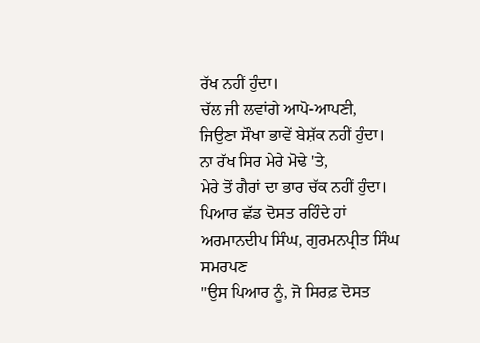ਰੱਖ ਨਹੀਂ ਹੁੰਦਾ।
ਚੱਲ ਜੀ ਲਵਾਂਗੇ ਆਪੋ-ਆਪਣੀ,
ਜਿਉਣਾ ਸੌਖਾ ਭਾਵੇਂ ਬੇਸ਼ੱਕ ਨਹੀਂ ਹੁੰਦਾ।
ਨਾ ਰੱਖ ਸਿਰ ਮੇਰੇ ਮੋਢੇ 'ਤੇ,
ਮੇਰੇ ਤੋਂ ਗੈਰਾਂ ਦਾ ਭਾਰ ਚੱਕ ਨਹੀਂ ਹੁੰਦਾ।
ਪਿਆਰ ਛੱਡ ਦੋਸਤ ਰਹਿੰਦੇ ਹਾਂ
ਅਰਮਾਨਦੀਪ ਸਿੰਘ, ਗੁਰਮਨਪ੍ਰੀਤ ਸਿੰਘ
ਸਮਰਪਣ
"ਉਸ ਪਿਆਰ ਨੂੰ, ਜੋ ਸਿਰਫ਼ ਦੋਸਤ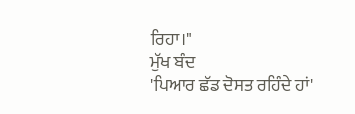ਰਿਹਾ।"
ਮੁੱਖ ਬੰਦ
'ਪਿਆਰ ਛੱਡ ਦੋਸਤ ਰਹਿੰਦੇ ਹਾਂ'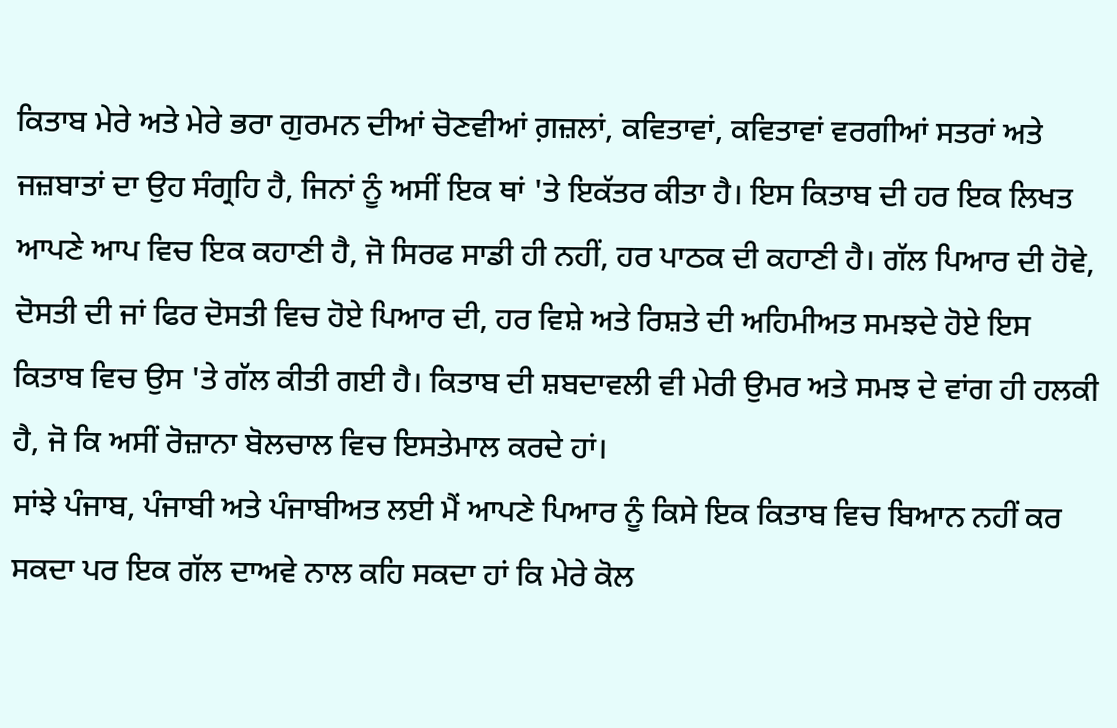ਕਿਤਾਬ ਮੇਰੇ ਅਤੇ ਮੇਰੇ ਭਰਾ ਗੁਰਮਨ ਦੀਆਂ ਚੋਣਵੀਆਂ ਗ਼ਜ਼ਲਾਂ, ਕਵਿਤਾਵਾਂ, ਕਵਿਤਾਵਾਂ ਵਰਗੀਆਂ ਸਤਰਾਂ ਅਤੇ ਜਜ਼ਬਾਤਾਂ ਦਾ ਉਹ ਸੰਗ੍ਰਹਿ ਹੈ, ਜਿਨਾਂ ਨੂੰ ਅਸੀਂ ਇਕ ਥਾਂ 'ਤੇ ਇਕੱਤਰ ਕੀਤਾ ਹੈ। ਇਸ ਕਿਤਾਬ ਦੀ ਹਰ ਇਕ ਲਿਖਤ ਆਪਣੇ ਆਪ ਵਿਚ ਇਕ ਕਹਾਣੀ ਹੈ, ਜੋ ਸਿਰਫ ਸਾਡੀ ਹੀ ਨਹੀਂ, ਹਰ ਪਾਠਕ ਦੀ ਕਹਾਣੀ ਹੈ। ਗੱਲ ਪਿਆਰ ਦੀ ਹੋਵੇ, ਦੋਸਤੀ ਦੀ ਜਾਂ ਫਿਰ ਦੋਸਤੀ ਵਿਚ ਹੋਏ ਪਿਆਰ ਦੀ, ਹਰ ਵਿਸ਼ੇ ਅਤੇ ਰਿਸ਼ਤੇ ਦੀ ਅਹਿਮੀਅਤ ਸਮਝਦੇ ਹੋਏ ਇਸ ਕਿਤਾਬ ਵਿਚ ਉਸ 'ਤੇ ਗੱਲ ਕੀਤੀ ਗਈ ਹੈ। ਕਿਤਾਬ ਦੀ ਸ਼ਬਦਾਵਲੀ ਵੀ ਮੇਰੀ ਉਮਰ ਅਤੇ ਸਮਝ ਦੇ ਵਾਂਗ ਹੀ ਹਲਕੀ ਹੈ, ਜੋ ਕਿ ਅਸੀਂ ਰੋਜ਼ਾਨਾ ਬੋਲਚਾਲ ਵਿਚ ਇਸਤੇਮਾਲ ਕਰਦੇ ਹਾਂ।
ਸਾਂਝੇ ਪੰਜਾਬ, ਪੰਜਾਬੀ ਅਤੇ ਪੰਜਾਬੀਅਤ ਲਈ ਮੈਂ ਆਪਣੇ ਪਿਆਰ ਨੂੰ ਕਿਸੇ ਇਕ ਕਿਤਾਬ ਵਿਚ ਬਿਆਨ ਨਹੀਂ ਕਰ ਸਕਦਾ ਪਰ ਇਕ ਗੱਲ ਦਾਅਵੇ ਨਾਲ ਕਹਿ ਸਕਦਾ ਹਾਂ ਕਿ ਮੇਰੇ ਕੋਲ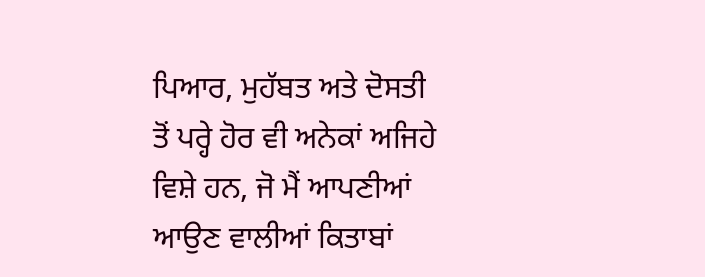ਪਿਆਰ, ਮੁਹੱਬਤ ਅਤੇ ਦੋਸਤੀ ਤੋਂ ਪਰ੍ਹੇ ਹੋਰ ਵੀ ਅਨੇਕਾਂ ਅਜਿਹੇ ਵਿਸ਼ੇ ਹਨ, ਜੋ ਮੈਂ ਆਪਣੀਆਂ ਆਉਣ ਵਾਲੀਆਂ ਕਿਤਾਬਾਂ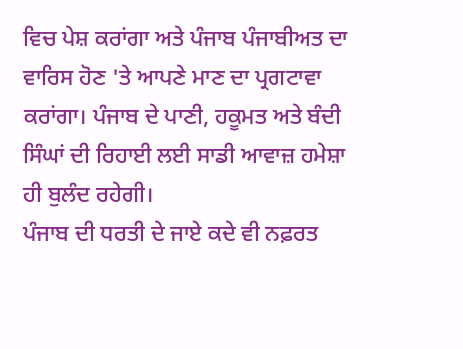ਵਿਚ ਪੇਸ਼ ਕਰਾਂਗਾ ਅਤੇ ਪੰਜਾਬ ਪੰਜਾਬੀਅਤ ਦਾ ਵਾਰਿਸ ਹੋਣ 'ਤੇ ਆਪਣੇ ਮਾਣ ਦਾ ਪ੍ਰਗਟਾਵਾ ਕਰਾਂਗਾ। ਪੰਜਾਬ ਦੇ ਪਾਣੀ, ਹਕੂਮਤ ਅਤੇ ਬੰਦੀ ਸਿੰਘਾਂ ਦੀ ਰਿਹਾਈ ਲਈ ਸਾਡੀ ਆਵਾਜ਼ ਹਮੇਸ਼ਾ ਹੀ ਬੁਲੰਦ ਰਹੇਗੀ।
ਪੰਜਾਬ ਦੀ ਧਰਤੀ ਦੇ ਜਾਏ ਕਦੇ ਵੀ ਨਫ਼ਰਤ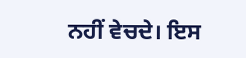ਨਹੀਂ ਵੇਚਦੇ। ਇਸ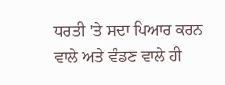ਧਰਤੀ 'ਤੇ ਸਦਾ ਪਿਆਰ ਕਰਨ ਵਾਲੇ ਅਤੇ ਵੰਡਣ ਵਾਲੇ ਹੀ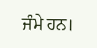ਜੰਮੇ ਹਨ।